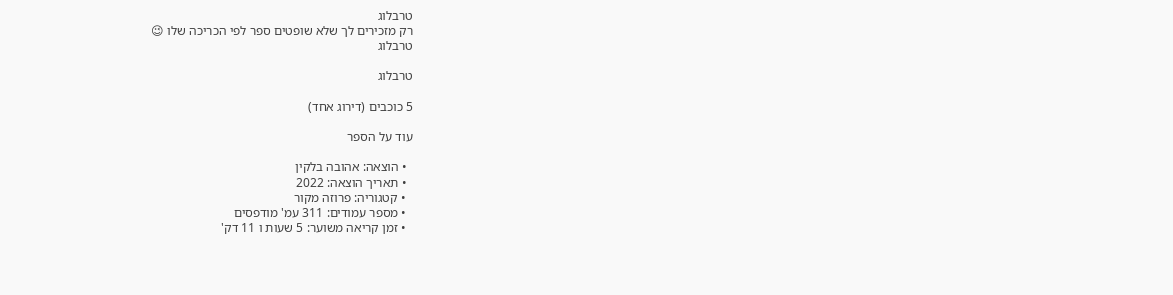טרבלוג
רק מזכירים לך שלא שופטים ספר לפי הכריכה שלו 😉
טרבלוג

טרבלוג

5 כוכבים (דירוג אחד)

עוד על הספר

  • הוצאה: אהובה בלקין
  • תאריך הוצאה: 2022
  • קטגוריה: פרוזה מקור
  • מספר עמודים: 311 עמ' מודפסים
  • זמן קריאה משוער: 5 שעות ו 11 דק'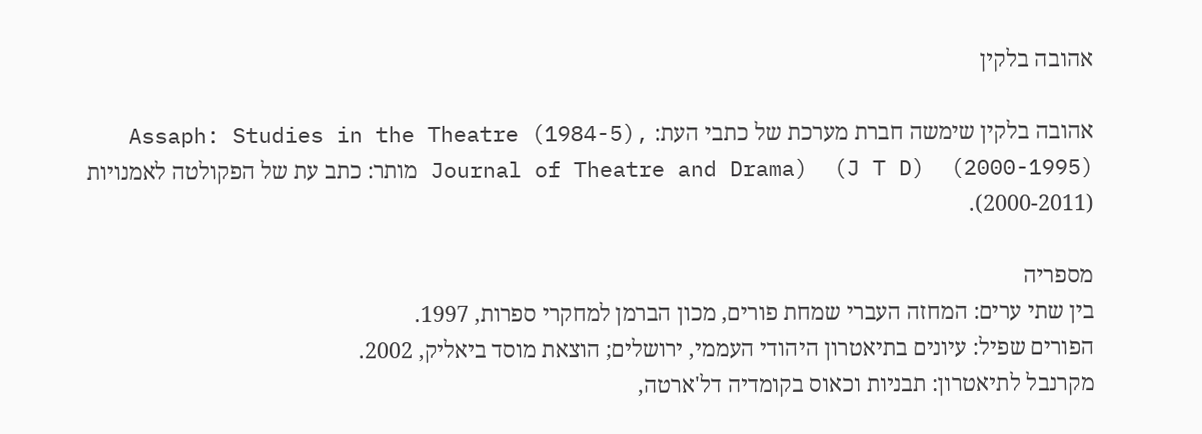אהובה בלקין

אהובה בלקין שימשה חברת מערכת של כתבי העת: Assaph: Studies in the Theatre (1984-5), Journal of Theatre and Drama)  (J T D)  (2000-1995) מותר: כתב עת של הפקולטה לאמנויות (2000-2011).

מספריה
בין שתי ערים: המחזה העברי שמחת פורים, מכון הברמן למחקרי ספרות, 1997.
הפורים שפיל: עיונים בתיאטרון היהודי העממי, ירושלים; הוצאת מוסד ביאליק, 2002.
מקרנבל לתיאטרון: תבניות וכאוס בקומדיה דל'ארטה,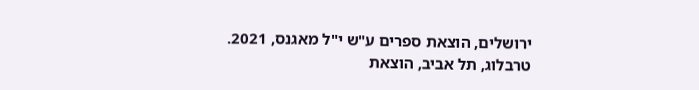ירושלים, הוצאת ספרים ע"ש י"ל מאגנס, 2021.
טרבלוג, תל אביב, הוצאת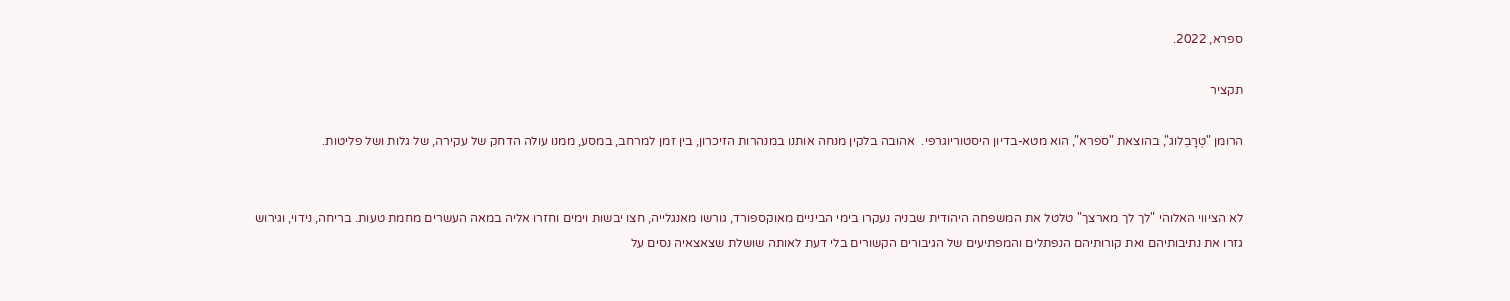ספרא, 2022.

תקציר

הרומן "טְרָבֵלוג", בהוצאת "ספרא", הוא מטא-בדיון היסטוריוגרפי.  אהובה בלקין מנחה אותנו במנהרות הזיכרון, בין זמן למרחב, במסע, ממנו עולה הדחק של עקירה, של גלות ושל פליטות.


לא הציווי האלוהי "לך לך מארצך" טלטל את המשפחה היהודית שבניה נעקרו בימי הביניים מאוקספורד, גורשו מאנגלייה, חצו יבשות וימים וחזרו אליה במאה העשרים מחמת טעות. בריחה, נידוי, וגירוש גזרו את נתיבותיהם ואת קורותיהם הנפתלים והמפתיעים של הגיבורים הקשורים בלי דעת לאותה שושלת שצאצאיה נסים על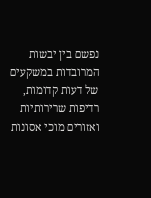נפשם בין יבשות המרובדות במשקעים של דעות קדומות, רדיפות שרירותיות ואזורים מוכי אסונות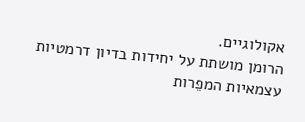אקולוגיים.
הרומן מושתת על יחידות בדיון דרמטיות עצמאיות המפֵרות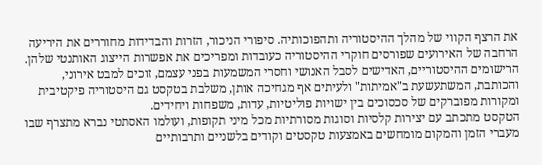את הרצף הקווי של מהלך ההיסטוריה ותהפוכותיה. סיפורי הניכור, הזרות והבדידות מחוררים את היריעה הרחבה של האירועים שפורסים חוקרי ההיסטוריה כעובדות ומפריכים את אפשרות הייצוג האותנטי שלהן.
הרישומים ההיסטוריים, האדישים לסבל האנושי וחסרי המשמעות בפני עצמם, זוכים למבט אירוני, והכותבת, המשתעשעת ב"אמיתות" ולעיתים אף מגחיכה אותן, משלבת בטקסט גם היסטוריה פיקטיבית ומקורות מפוברקים של סכסוכים בין ישויות פוליטיות, עדות, משפחות ויחידים.
הטקסט מתכתב עם יצירות קלסיות וסוגות מסורתיות מכל מיני תקופות, ועולמו האסתטי נברא מתצרף שבו מעברי הזמן והמקום מומחשים באמצעות טקסטים וקודים בלשניים ותרבותיים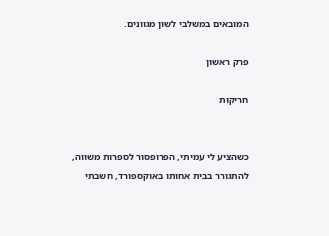המובאים במשלבי לשון מגוונים.

פרק ראשון

חריקות


כשהציע לי עמיתי, הפרופסור לספרות משווה, להתגורר בבית אחותו באוקספורד, חשבתי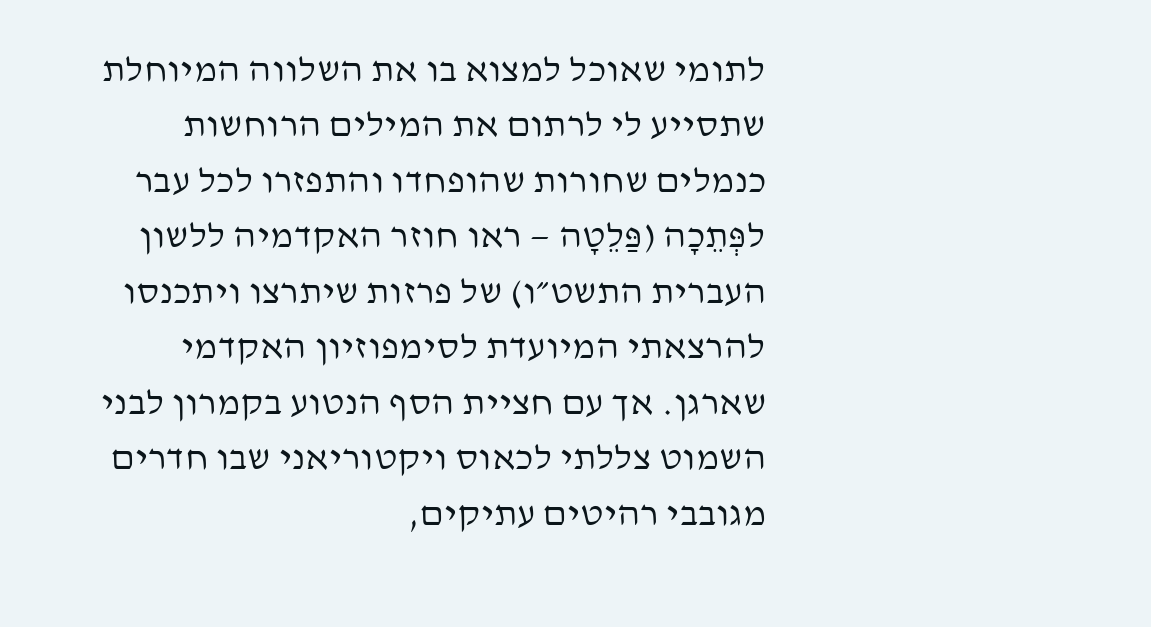לתומי שאוכל למצוא בו את השלווה המיוחלת שתסייע לי לרתום את המילים הרוחשות כנמלים שחורות שהופחדו והתפזרו לכל עבר לפְּתֵכָה (פַּלֵטָה — ראו חוזר האקדמיה ללשון העברית התשט״ו) של פרזות שיתרצו ויתכנסו להרצאתי המיועדת לסימפוזיון האקדמי שארגן. אך עם חציית הסף הנטוע בקמרון לבני השמוט צללתי לכאוס ויקטוריאני שבו חדרים מגובבי רהיטים עתיקים,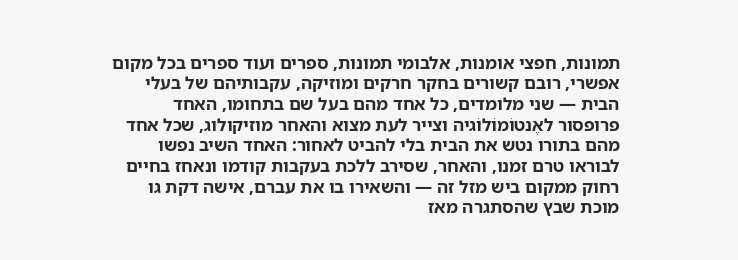תמונות, חפצי אומנות, אלבומי תמונות, ספרים ועוד ספרים בכל מקום אפשרי, רובם קשורים בחקר חרקים ומוזיקה, עקבותיהם של בעלי הבית — שני מלומדים, כל אחד מהם בעל שם בתחומו, האחד פרופסור לאֶנטוֹמוֹלוֹגיה וצייר לעת מצוא והאחר מוזיקולוג, שכל אחד מהם בתורו נטש את הבית בלי להביט לאחור: האחד השיב נפשו לבוראו טרם זמנו, והאחר, שסירב ללכת בעקבות קודמו ונאחז בחיים רחוק ממקום ביש מזל זה — והשאירו בו את עברם, אישה דקת גו מוכת שבץ שהסתגרה מאז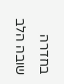בחדרה שובה הלב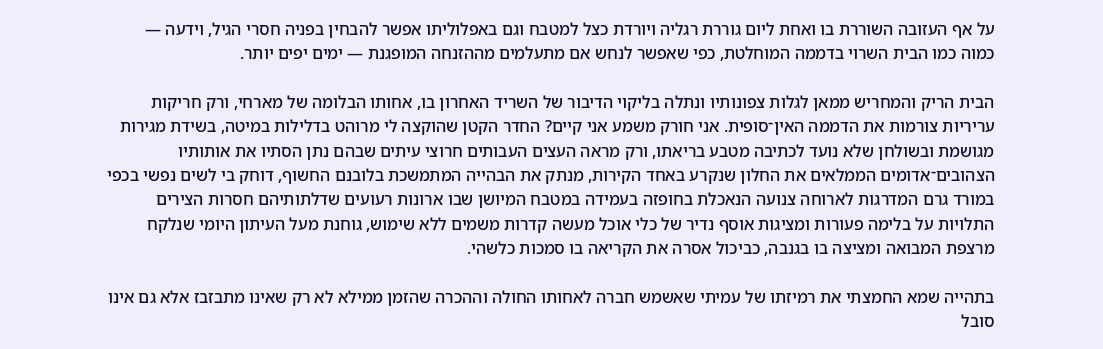על אף העזובה השוררת בו ואחת ליום גוררת רגליה ויורדת כצל למטבח וגם באפלוליתו אפשר להבחין בפניה חסרי הגיל, וידעה — כמוה כמו הבית השרוי בדממה המוחלטת, כפי שאפשר לנחש אם מתעלמים מההזנחה המופגנת — ימים יפים יותר.

הבית הריק והמחריש ממאן לגלות צפונותיו ונתלה בליקוי הדיבור של השריד האחרון בו, אחותו הבלומה של מארחי, ורק חריקות עריריות צורמות את הדממה האין־סופית. אני חורק משמע אני קיים? החדר הקטן שהוקצה לי מרוהט בדלילות במיטה, בשידת מגירות מגושמת ובשולחן שלא נועד לכתיבה מטבע בריאתו, ורק מראה העצים העבותים חרוצי עיתים שבהם נתן הסתיו את אותותיו הצהובים־אדומים הממלאים את החלון שנקרע באחד הקירות, מנתק את הבהייה המתמשכת בלובנם החשוף, דוחק בי לשים נפשי בכפי במורד גרם המדרגות לארוחה צנועה הנאכלת בחופזה בעמידה במטבח המיושן שבו ארונות רעועים שדלתותיהם חסרות הצירים התלויות על בלימה פעורות ומציגות אוסף נדיר של כלי אוכל מעשה קדרות משמים ללא שימוש, גוחנת מעל העיתון היומי שנלקח מרצפת המבואה ומציצה בו בגנבה, כביכול אסרה את הקריאה בו סמכות כלשהי.

בתהייה שמא החמצתי את רמיזתו של עמיתי שאשמש חברה לאחותו החולה וההכרה שהזמן ממילא לא רק שאינו מתבזבז אלא גם אינו סובל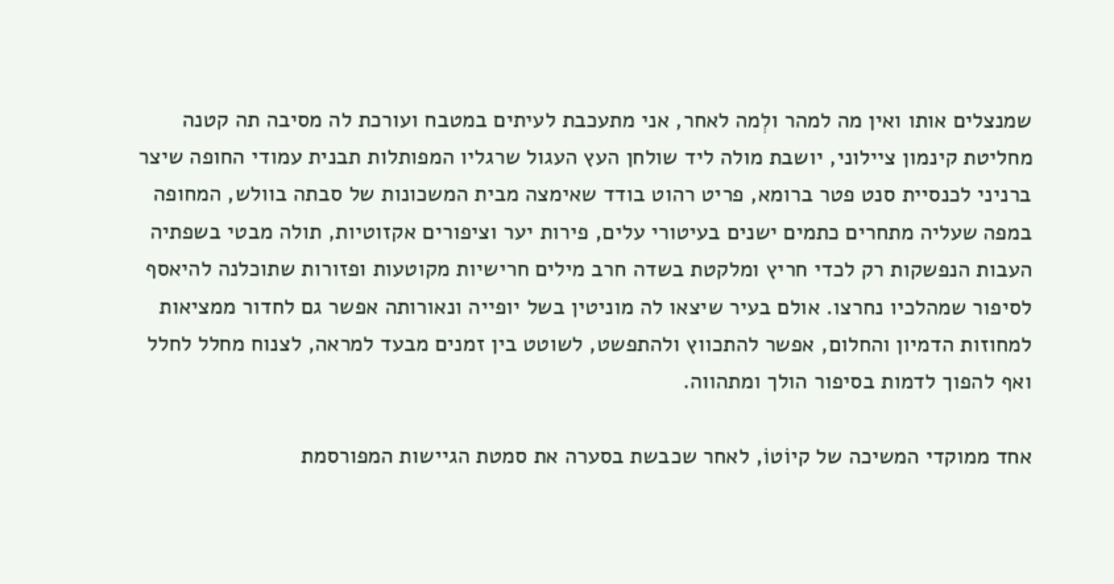שמנצלים אותו ואין מה למהר ולְמה לאחר, אני מתעכבת לעיתים במטבח ועורכת לה מסיבה תה קטנה מחליטת קינמון ציילוני, יושבת מולה ליד שולחן העץ העגול שרגליו המפותלות תבנית עמודי החופה שיצר ברניני לכנסיית סנט פטר ברומא, פריט רהוט בודד שאימצה מבית המשכונות של סבתה בוולש, המחופה במפה שעליה מתחרים כתמים ישנים בעיטורי עלים, פירות יער וציפורים אקזוטיות, תולה מבטי בשפתיה העבות הנפשקות רק לכדי חריץ ומלקטת בשדה חרב מילים חרישיות מקוטעות ופזורות שתוכלנה להיאסף לסיפור שמהלכיו נחרצו. אולם בעיר שיצאו לה מוניטין בשל יופייה ונאורותה אפשר גם לחדור ממציאות למחוזות הדמיון והחלום, אפשר להתכווץ ולהתפשט, לשוטט בין זמנים מבעד למראה, לצנוח מחלל לחלל ואף להפוך לדמות בסיפור הולך ומתהווה.

אחד ממוקדי המשיכה של קיוֹטוֹ, לאחר שכבשת בסערה את סמטת הגיישות המפורסמת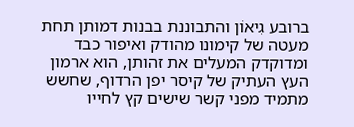ברובע גִיאוֹן והתבוננת בבנות דמותן תחת מעטה של קימונו מהודק ואיפור כבד ומדוקדק המעלים את זהותן, הוא ארמון העץ העתיק של קיסר יפן הרדוף, שחשש מתמיד מפני קשר שישים קץ לחייו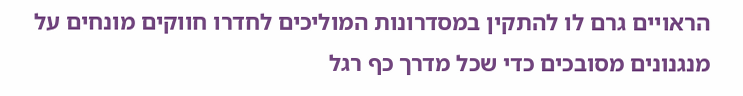הראויים גרם לו להתקין במסדרונות המוליכים לחדרו חווקים מונחים על מנגנונים מסובכים כדי שכל מדרך כף רגל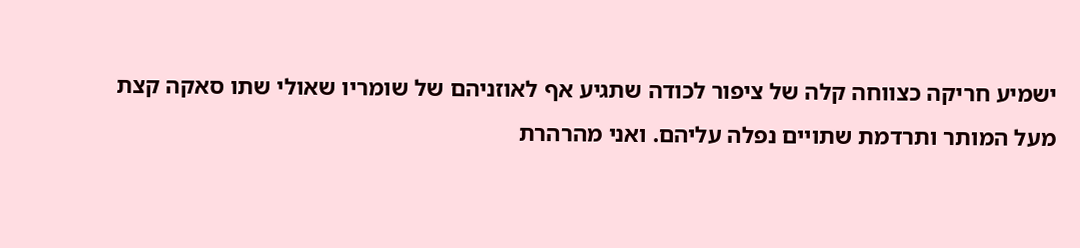ישמיע חריקה כצווחה קלה של ציפור לכודה שתגיע אף לאוזניהם של שומריו שאולי שתו סאקה קצת מעל המותר ותרדמת שתויים נפלה עליהם. ואני מהרהרת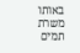באותו משרת תמים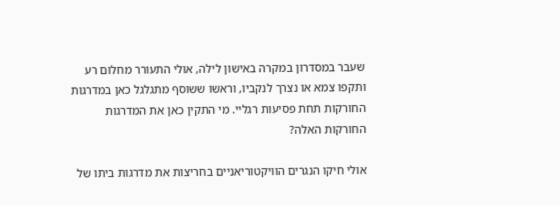שעבר במסדרון במקרה באישון לילה, אולי התעורר מחלום רע ותקפו צמא או נצרך לנקביו, וראשו ששוסף מתגלגל כאן במדרגות החורקות תחת פסיעות רגליי. מי התקין כאן את המדרגות החורקות האלה?

אולי חיקו הנגרים הוויקטוריאניים בחריצות את מדרגות ביתו של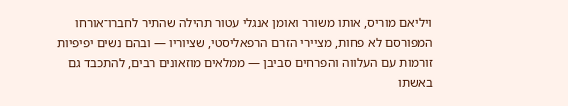ויליאם מוריס, אותו משורר ואומן אנגלי עטור תהילה שהתיר לחברו־אורחו המפורסם לא פחות, מציירי הזרם הרפאליסטי, שציוריו — ובהם נשים יפיפיות זורמות עם העלווה והפרחים סביבן — ממלאים מוזאונים רבים, להתכבד גם באשתו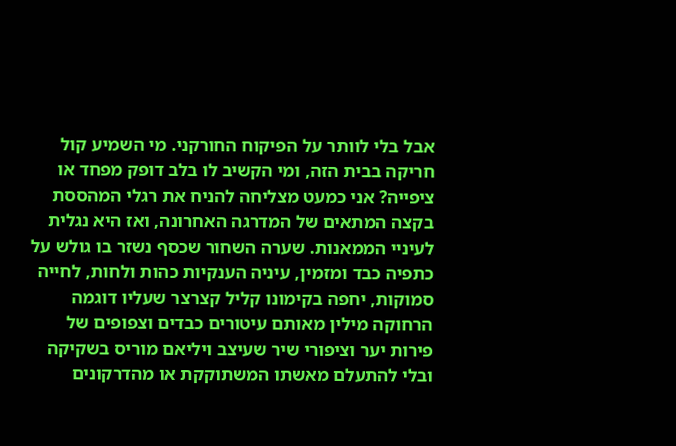אבל בלי לוותר על הפיקוח החורקני. מי השמיע קול חריקה בבית הזה, ומי הקשיב לו בלב דופק מפחד או ציפייה? אני כמעט מצליחה להניח את רגלי המהססת בקצה המתאים של המדרגה האחרונה, ואז היא נגלית לעיניי הממאנות. שערה השחור שכסף נשזר בו גולש על כתפיה כבד ומזמין, עיניה הענקיות כהות ולחות, לחייה סמוקות, יחפה בקימונו קליל קצרצר שעליו דוגמה הרחוקה מילין מאותם עיטורים כבדים וצפופים של פירות יער וציפורי שיר שעיצב ויליאם מוריס בשקיקה ובלי להתעלם מאשתו המשתוקקת או מהדרקונים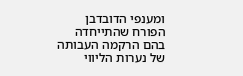ומענפי הדובדבן הפורח שהתייחדה בהם הרקמה העבותה של נערות הליווי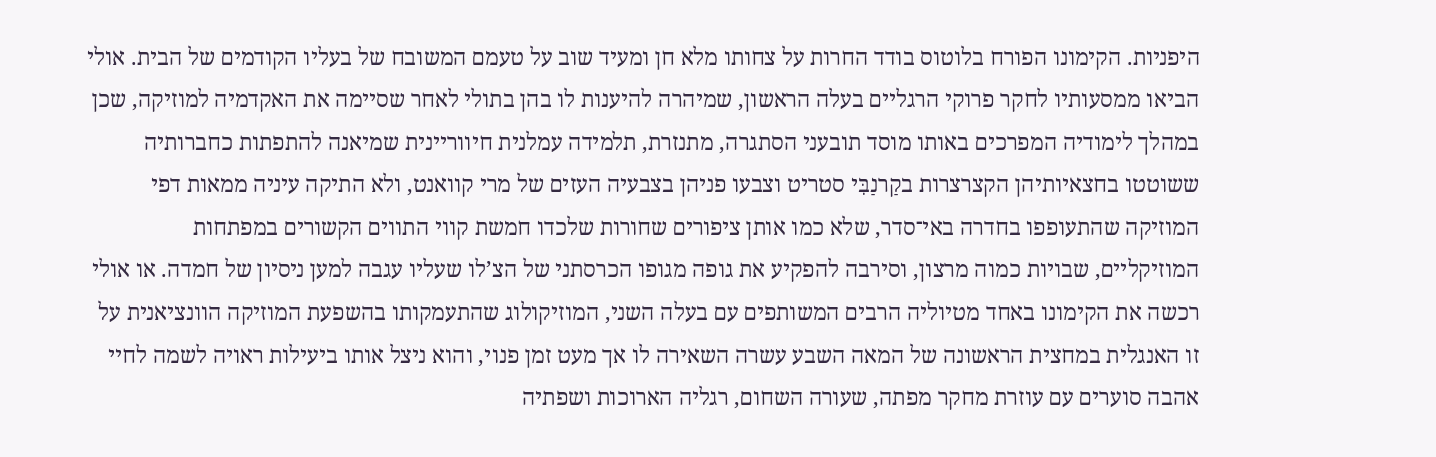היפניות. הקימונו הפורח בלוטוס בודד החרות על צחותו מלא חן ומעיד שוב על טעמם המשובח של בעליו הקודמים של הבית. אולי הביאו ממסעותיו לחקר פרוקי הרגליים בעלה הראשון, שמיהרה להיענות לו בהן בתולי לאחר שסיימה את האקדמיה למוזיקה, שכן במהלך לימודיה המפרכים באותו מוסד תובעני הסתגרה, מתנזרת, תלמידה עמלנית חיווריינית שמיאנה להתפתות כחברותיה ששוטטו בחצאיותיהן הקצרצרות בקַרנַבִּי סטריט וצבעו פניהן בצבעיה העזים של מרי קוואנט, ולא התיקה עיניה ממאות דפי המוזיקה שהתעופפו בחדרה באי־סדר, שלא כמו אותן ציפורים שחורות שלכדו חמשת קווי התווים הקשורים במפתחות המוזיקליים, שבויות כמוה מרצון, וסירבה להפקיע את גופה מגופו הכרסתני של הצ’לו שעליו עגבה למען ניסיון של חמדה. או אולי רכשה את הקימונו באחד מטיוליה הרבים המשותפים עם בעלה השני, המוזיקולוג שהתעמקותו בהשפעת המוזיקה הוונציאנית על זו האנגלית במחצית הראשונה של המאה השבע עשרה השאירה לו אך מעט זמן פנוי, והוא ניצל אותו ביעילות ראויה לשמה לחיי אהבה סוערים עם עוזרת מחקר מפתה, שעורה השחום, רגליה הארוכות ושפתיה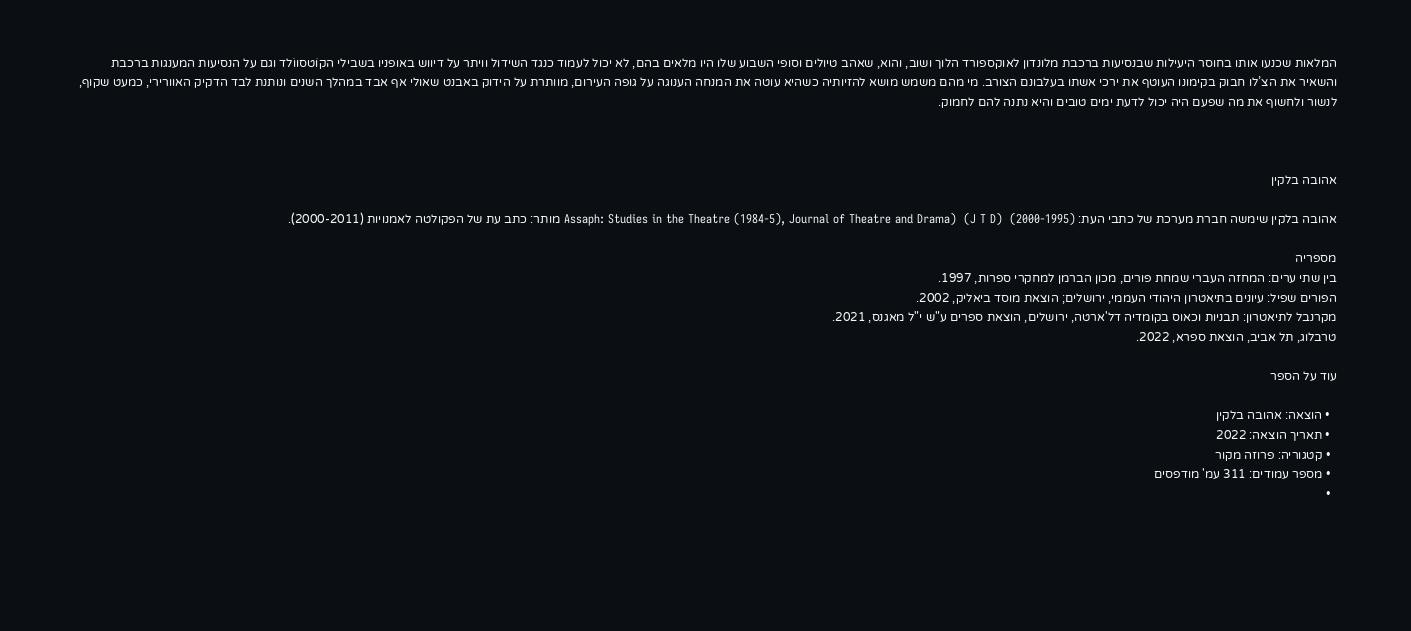המלאות שכנעו אותו בחוסר היעילות שבנסיעות ברכבת מלונדון לאוקספורד הלוך ושוב, והוא, שאהב טיולים וסופי השבוע שלו היו מלאים בהם, לא יכול לעמוד כנגד השידול וויתר על דיווש באופניו בשבילי הקוֹטסווֹלד וגם על הנסיעות המענגות ברכבת והשאיר את הצ’לו חבוק בקימונו העוטף את ירכי אשתו בעלבונם הצורב. מי מהם משמש מושא להזיותיה כשהיא עוטה את המנחה הענוגה על גופה העירום, מוותרת על הידוק באבנט שאולי אף אבד במהלך השנים ונותנת לבד הדקיק האוורירי, כמעט שקוף, לנשור ולחשוף את מה שפעם היה יכול לדעת ימים טובים והיא נתנה להם לחמוק.



אהובה בלקין

אהובה בלקין שימשה חברת מערכת של כתבי העת: Assaph: Studies in the Theatre (1984-5), Journal of Theatre and Drama)  (J T D)  (2000-1995) מותר: כתב עת של הפקולטה לאמנויות (2000-2011).

מספריה
בין שתי ערים: המחזה העברי שמחת פורים, מכון הברמן למחקרי ספרות, 1997.
הפורים שפיל: עיונים בתיאטרון היהודי העממי, ירושלים; הוצאת מוסד ביאליק, 2002.
מקרנבל לתיאטרון: תבניות וכאוס בקומדיה דל'ארטה, ירושלים, הוצאת ספרים ע"ש י"ל מאגנס, 2021.
טרבלוג, תל אביב, הוצאת ספרא, 2022.

עוד על הספר

  • הוצאה: אהובה בלקין
  • תאריך הוצאה: 2022
  • קטגוריה: פרוזה מקור
  • מספר עמודים: 311 עמ' מודפסים
  •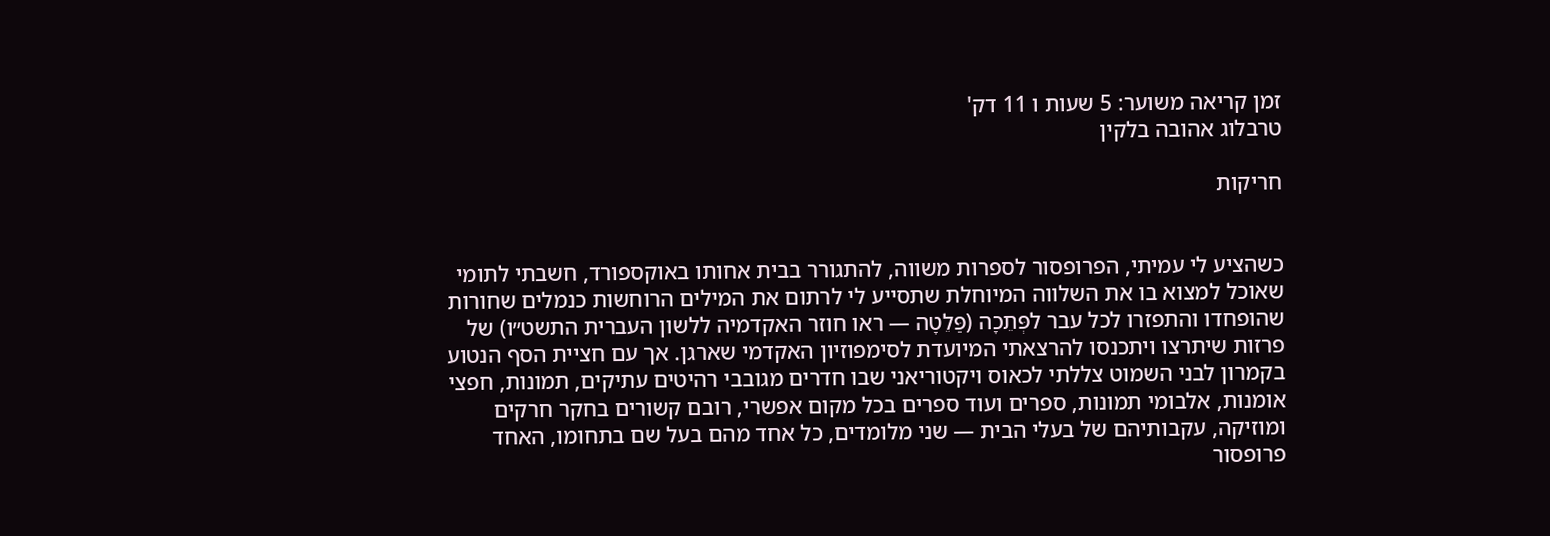זמן קריאה משוער: 5 שעות ו 11 דק'
טרבלוג אהובה בלקין

חריקות


כשהציע לי עמיתי, הפרופסור לספרות משווה, להתגורר בבית אחותו באוקספורד, חשבתי לתומי שאוכל למצוא בו את השלווה המיוחלת שתסייע לי לרתום את המילים הרוחשות כנמלים שחורות שהופחדו והתפזרו לכל עבר לפְּתֵכָה (פַּלֵטָה — ראו חוזר האקדמיה ללשון העברית התשט״ו) של פרזות שיתרצו ויתכנסו להרצאתי המיועדת לסימפוזיון האקדמי שארגן. אך עם חציית הסף הנטוע בקמרון לבני השמוט צללתי לכאוס ויקטוריאני שבו חדרים מגובבי רהיטים עתיקים, תמונות, חפצי אומנות, אלבומי תמונות, ספרים ועוד ספרים בכל מקום אפשרי, רובם קשורים בחקר חרקים ומוזיקה, עקבותיהם של בעלי הבית — שני מלומדים, כל אחד מהם בעל שם בתחומו, האחד פרופסור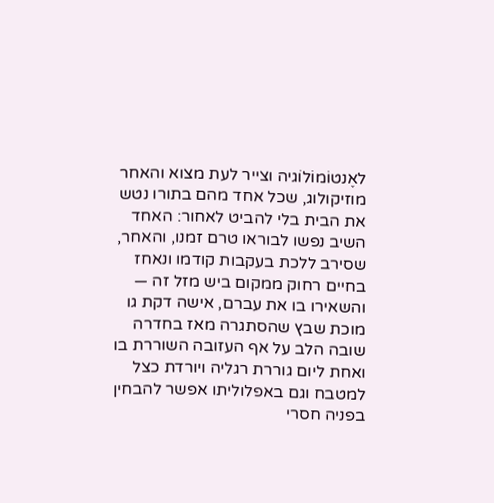לאֶנטוֹמוֹלוֹגיה וצייר לעת מצוא והאחר מוזיקולוג, שכל אחד מהם בתורו נטש את הבית בלי להביט לאחור: האחד השיב נפשו לבוראו טרם זמנו, והאחר, שסירב ללכת בעקבות קודמו ונאחז בחיים רחוק ממקום ביש מזל זה — והשאירו בו את עברם, אישה דקת גו מוכת שבץ שהסתגרה מאז בחדרה שובה הלב על אף העזובה השוררת בו ואחת ליום גוררת רגליה ויורדת כצל למטבח וגם באפלוליתו אפשר להבחין בפניה חסרי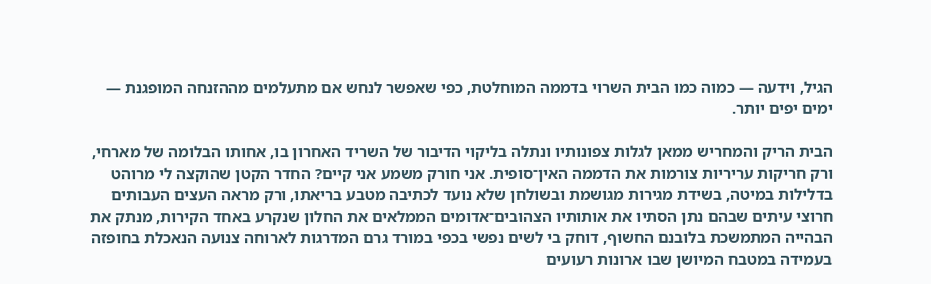הגיל, וידעה — כמוה כמו הבית השרוי בדממה המוחלטת, כפי שאפשר לנחש אם מתעלמים מההזנחה המופגנת — ימים יפים יותר.

הבית הריק והמחריש ממאן לגלות צפונותיו ונתלה בליקוי הדיבור של השריד האחרון בו, אחותו הבלומה של מארחי, ורק חריקות עריריות צורמות את הדממה האין־סופית. אני חורק משמע אני קיים? החדר הקטן שהוקצה לי מרוהט בדלילות במיטה, בשידת מגירות מגושמת ובשולחן שלא נועד לכתיבה מטבע בריאתו, ורק מראה העצים העבותים חרוצי עיתים שבהם נתן הסתיו את אותותיו הצהובים־אדומים הממלאים את החלון שנקרע באחד הקירות, מנתק את הבהייה המתמשכת בלובנם החשוף, דוחק בי לשים נפשי בכפי במורד גרם המדרגות לארוחה צנועה הנאכלת בחופזה בעמידה במטבח המיושן שבו ארונות רעועים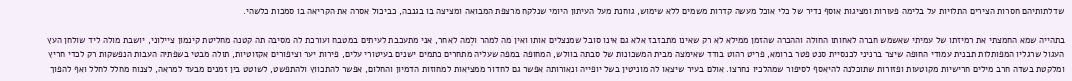שדלתותיהם חסרות הצירים התלויות על בלימה פעורות ומציגות אוסף נדיר של כלי אוכל מעשה קדרות משמים ללא שימוש, גוחנת מעל העיתון היומי שנלקח מרצפת המבואה ומציצה בו בגנבה, כביכול אסרה את הקריאה בו סמכות כלשהי.

בתהייה שמא החמצתי את רמיזתו של עמיתי שאשמש חברה לאחותו החולה וההכרה שהזמן ממילא לא רק שאינו מתבזבז אלא גם אינו סובל שמנצלים אותו ואין מה למהר ולְמה לאחר, אני מתעכבת לעיתים במטבח ועורכת לה מסיבה תה קטנה מחליטת קינמון ציילוני, יושבת מולה ליד שולחן העץ העגול שרגליו המפותלות תבנית עמודי החופה שיצר ברניני לכנסיית סנט פטר ברומא, פריט רהוט בודד שאימצה מבית המשכונות של סבתה בוולש, המחופה במפה שעליה מתחרים כתמים ישנים בעיטורי עלים, פירות יער וציפורים אקזוטיות, תולה מבטי בשפתיה העבות הנפשקות רק לכדי חריץ ומלקטת בשדה חרב מילים חרישיות מקוטעות ופזורות שתוכלנה להיאסף לסיפור שמהלכיו נחרצו. אולם בעיר שיצאו לה מוניטין בשל יופייה ונאורותה אפשר גם לחדור ממציאות למחוזות הדמיון והחלום, אפשר להתכווץ ולהתפשט, לשוטט בין זמנים מבעד למראה, לצנוח מחלל לחלל ואף להפוך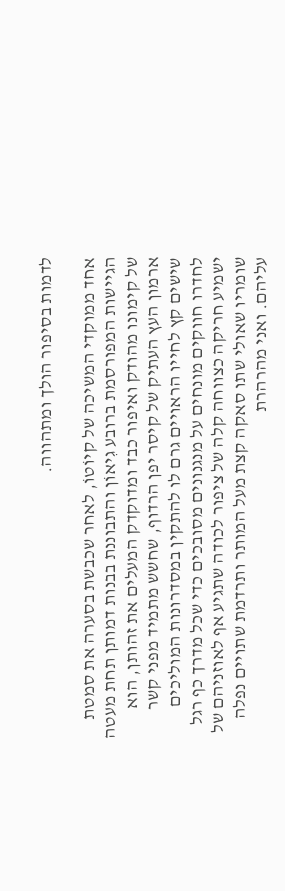לדמות בסיפור הולך ומתהווה.

אחד ממוקדי המשיכה של קיוֹטוֹ, לאחר שכבשת בסערה את סמטת הגיישות המפורסמת ברובע גִיאוֹן והתבוננת בבנות דמותן תחת מעטה של קימונו מהודק ואיפור כבד ומדוקדק המעלים את זהותן, הוא ארמון העץ העתיק של קיסר יפן הרדוף, שחשש מתמיד מפני קשר שישים קץ לחייו הראויים גרם לו להתקין במסדרונות המוליכים לחדרו חווקים מונחים על מנגנונים מסובכים כדי שכל מדרך כף רגל ישמיע חריקה כצווחה קלה של ציפור לכודה שתגיע אף לאוזניהם של שומריו שאולי שתו סאקה קצת מעל המותר ותרדמת שתויים נפלה עליהם. ואני מהרהרת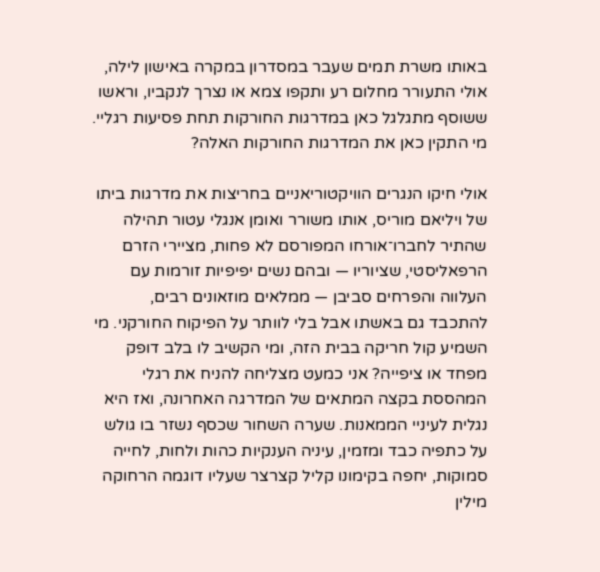באותו משרת תמים שעבר במסדרון במקרה באישון לילה, אולי התעורר מחלום רע ותקפו צמא או נצרך לנקביו, וראשו ששוסף מתגלגל כאן במדרגות החורקות תחת פסיעות רגליי. מי התקין כאן את המדרגות החורקות האלה?

אולי חיקו הנגרים הוויקטוריאניים בחריצות את מדרגות ביתו של ויליאם מוריס, אותו משורר ואומן אנגלי עטור תהילה שהתיר לחברו־אורחו המפורסם לא פחות, מציירי הזרם הרפאליסטי, שציוריו — ובהם נשים יפיפיות זורמות עם העלווה והפרחים סביבן — ממלאים מוזאונים רבים, להתכבד גם באשתו אבל בלי לוותר על הפיקוח החורקני. מי השמיע קול חריקה בבית הזה, ומי הקשיב לו בלב דופק מפחד או ציפייה? אני כמעט מצליחה להניח את רגלי המהססת בקצה המתאים של המדרגה האחרונה, ואז היא נגלית לעיניי הממאנות. שערה השחור שכסף נשזר בו גולש על כתפיה כבד ומזמין, עיניה הענקיות כהות ולחות, לחייה סמוקות, יחפה בקימונו קליל קצרצר שעליו דוגמה הרחוקה מילין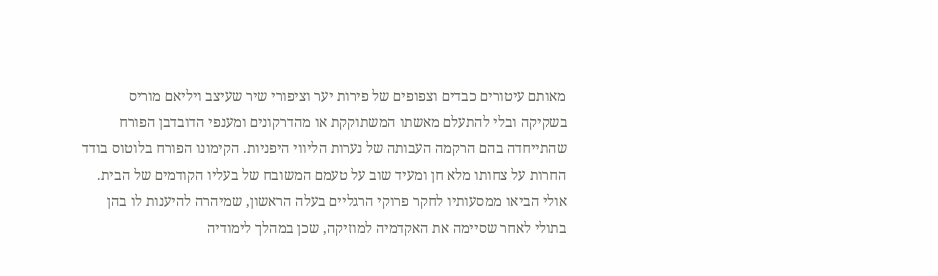מאותם עיטורים כבדים וצפופים של פירות יער וציפורי שיר שעיצב ויליאם מוריס בשקיקה ובלי להתעלם מאשתו המשתוקקת או מהדרקונים ומענפי הדובדבן הפורח שהתייחדה בהם הרקמה העבותה של נערות הליווי היפניות. הקימונו הפורח בלוטוס בודד החרות על צחותו מלא חן ומעיד שוב על טעמם המשובח של בעליו הקודמים של הבית. אולי הביאו ממסעותיו לחקר פרוקי הרגליים בעלה הראשון, שמיהרה להיענות לו בהן בתולי לאחר שסיימה את האקדמיה למוזיקה, שכן במהלך לימודיה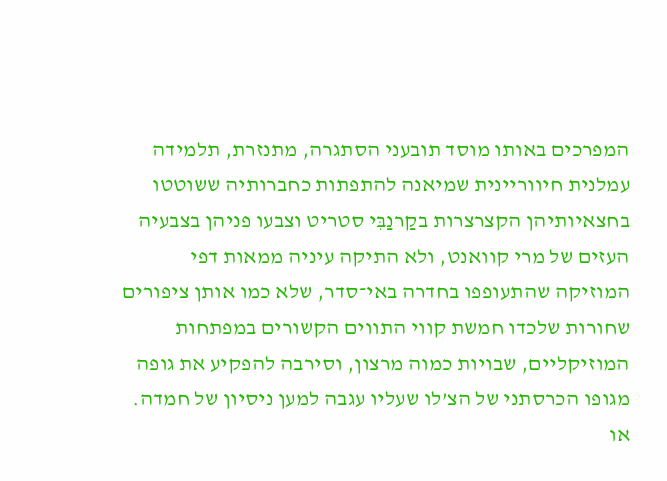המפרכים באותו מוסד תובעני הסתגרה, מתנזרת, תלמידה עמלנית חיווריינית שמיאנה להתפתות כחברותיה ששוטטו בחצאיותיהן הקצרצרות בקַרנַבִּי סטריט וצבעו פניהן בצבעיה העזים של מרי קוואנט, ולא התיקה עיניה ממאות דפי המוזיקה שהתעופפו בחדרה באי־סדר, שלא כמו אותן ציפורים שחורות שלכדו חמשת קווי התווים הקשורים במפתחות המוזיקליים, שבויות כמוה מרצון, וסירבה להפקיע את גופה מגופו הכרסתני של הצ’לו שעליו עגבה למען ניסיון של חמדה. או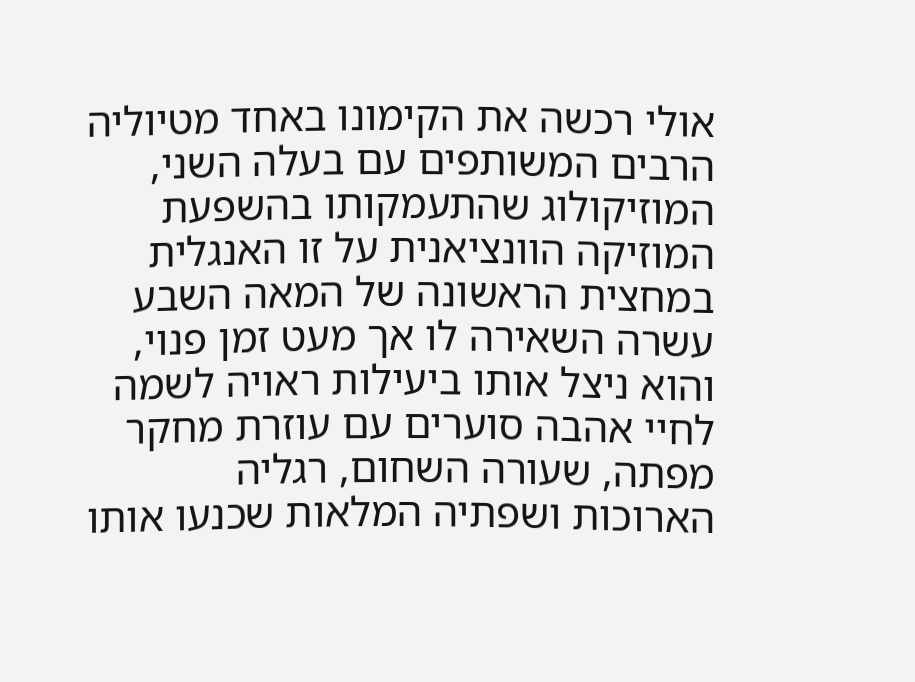אולי רכשה את הקימונו באחד מטיוליה הרבים המשותפים עם בעלה השני, המוזיקולוג שהתעמקותו בהשפעת המוזיקה הוונציאנית על זו האנגלית במחצית הראשונה של המאה השבע עשרה השאירה לו אך מעט זמן פנוי, והוא ניצל אותו ביעילות ראויה לשמה לחיי אהבה סוערים עם עוזרת מחקר מפתה, שעורה השחום, רגליה הארוכות ושפתיה המלאות שכנעו אותו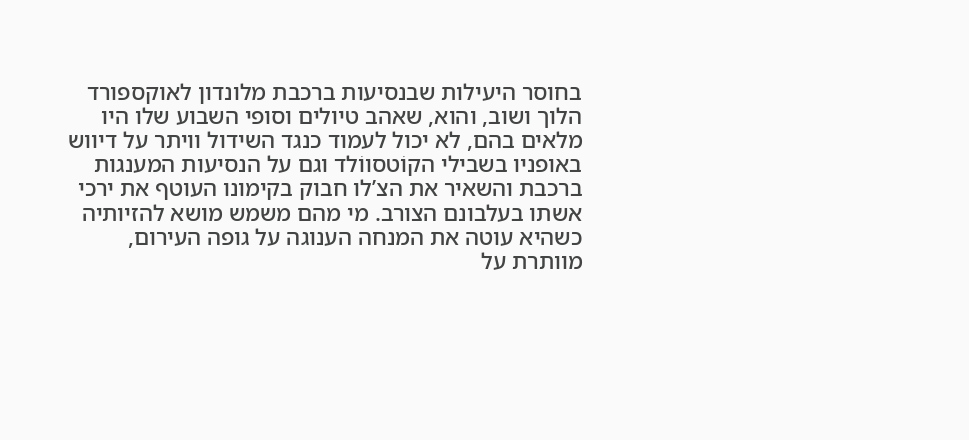בחוסר היעילות שבנסיעות ברכבת מלונדון לאוקספורד הלוך ושוב, והוא, שאהב טיולים וסופי השבוע שלו היו מלאים בהם, לא יכול לעמוד כנגד השידול וויתר על דיווש באופניו בשבילי הקוֹטסווֹלד וגם על הנסיעות המענגות ברכבת והשאיר את הצ’לו חבוק בקימונו העוטף את ירכי אשתו בעלבונם הצורב. מי מהם משמש מושא להזיותיה כשהיא עוטה את המנחה הענוגה על גופה העירום, מוותרת על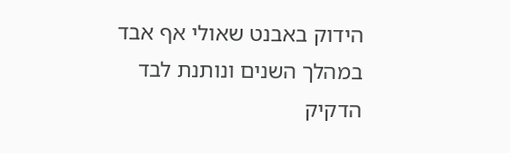הידוק באבנט שאולי אף אבד במהלך השנים ונותנת לבד הדקיק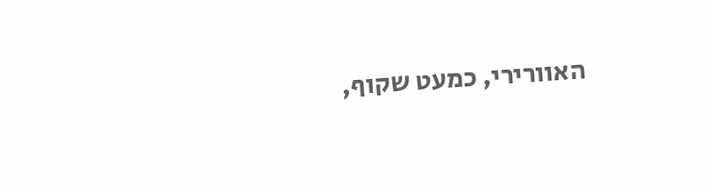האוורירי, כמעט שקוף,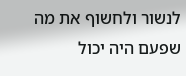לנשור ולחשוף את מה שפעם היה יכול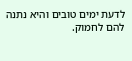לדעת ימים טובים והיא נתנה להם לחמוק.